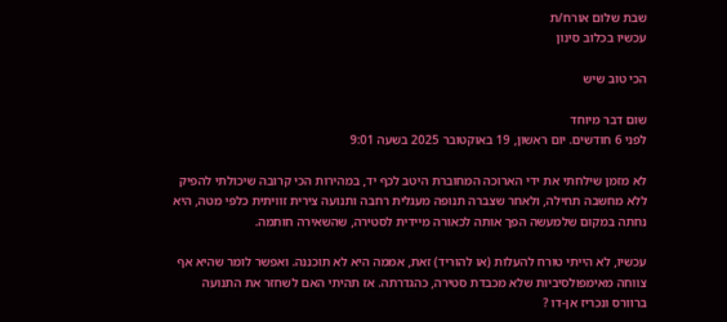שבת שלום אורח/ת
עכשיו בכלוב סינון

הכי טוב שיש

שום דבר מיוחד
לפני 6 חודשים. יום ראשון, 19 באוקטובר 2025 בשעה 9:01

לא מזמן שילחתי את ידי הארוכה המחוברת היטב לכף יד, במהירות הכי קרובה שיכולתי להפיק ללא מחשבה תחילה, ולאחר שצברה תנופה מעגלית רחבה ותנועה צירית זוויתית כלפי מטה, היא נחתה במקום שלמעשה הפך אותה לכאורה מיידית לסטירה, שהשאירה חותמה.

עכשיו, לא הייתי טורח להעלות (או להוריד) זאת, אממה היא לא תוכננה. ואפשר לומר שהיא אף צווחה מאימפולסיביות שלא מכבדת סטירה, כהגדרתה. אז תהיתי האם לשחזר את התנועה ברוורס ונכריז אן-דו ?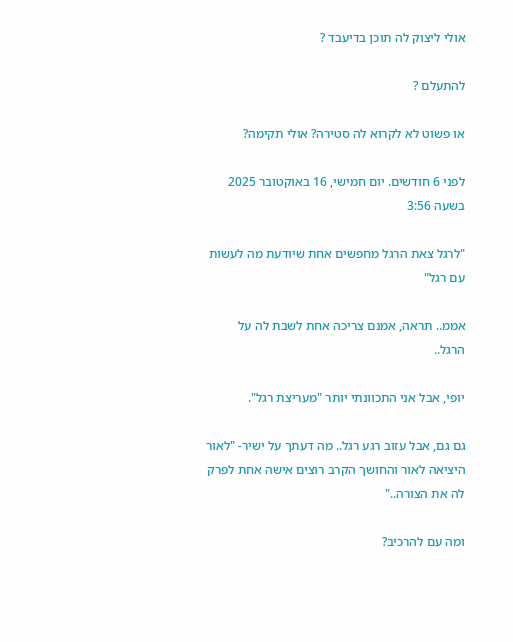אולי ליצוק לה תוכן בדיעבד ?

להתעלם ?

או פשוט לא לקרוא לה סטירה? אולי תקימה?

לפני 6 חודשים. יום חמישי, 16 באוקטובר 2025 בשעה 3:56

"לרגל צאת הרגל מחפשים אחת שיודעת מה לעשות עם רגל"

אממ.. תראה, אמנם צריכה אחת לשבת לה על הרגל..

יופי, אבל אני התכוונתי יותר "מעריצת רגל".

גם גם, אבל עזוב רגע רגל.. מה דעתך על ישיר- "לאור היציאה לאור והחושך הקרב רוצים אישה אחת לפרק לה את הצורה.."

ומה עם להרכיב?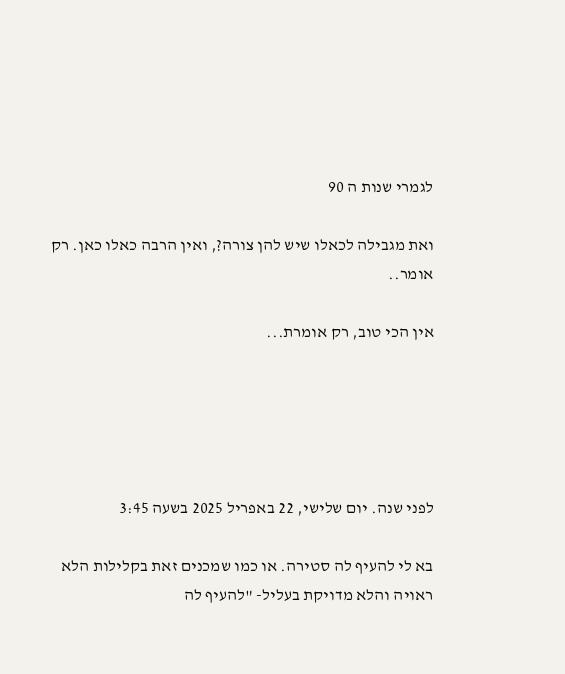לגמרי שנות ה 90

ואת מגבילה לכאלו שיש להן צורה?, ואין הרבה כאלו כאן. רק אומר..

אין הכי טוב, רק אומרת...





לפני שנה. יום שלישי, 22 באפריל 2025 בשעה 3:45

בא לי להעיף לה סטירה. או כמו שמכנים זאת בקלילות הלא ראויה והלא מדויקת בעליל- "להעיף לה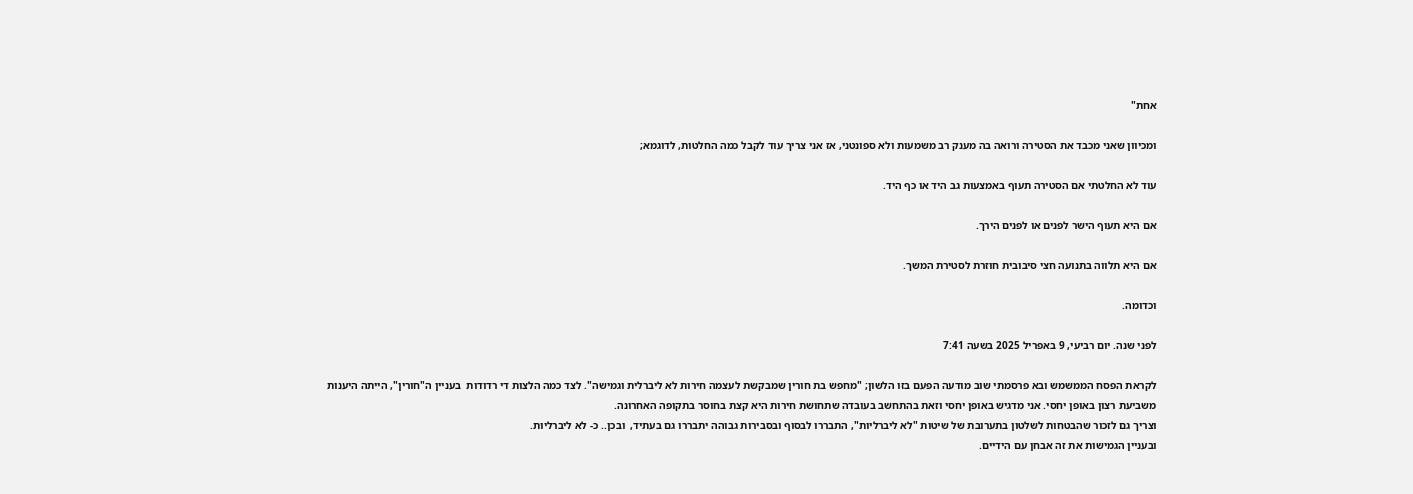אחת"

ומכיוון שאני מכבד את הסטירה ורואה בה מענק רב משמעות ולא ספונטני, אז אני צריך עוד לקבל כמה החלטות, לדוגמא;

עוד לא החלטתי אם הסטירה תעוף באמצעות גב היד או כף היד.

אם היא תעוף הישר לפנים או לפנים הירך.

אם היא תלווה בתנועה חצי סיבובית חוזרת לסטירת המשך.

וכדומה.

לפני שנה. יום רביעי, 9 באפריל 2025 בשעה 7:41

לקראת הפסח הממשמש ובא פרסמתי שוב מודעה הפעם בזו הלשון; "מחפש בת חורין שמבקשת לעצמה חירות לא ליברלית וגמישה". לצד כמה הלצות די רדודות  בעניין ה"חורין", הייתה היענות משביעת רצון באופן יחסי. אני מדגיש באופן יחסי וזאת בהתחשב בעובדה שתחושת חירות היא קצת בחוסר בתקופה האחרונה.
וצריך גם לזכור שהבטחות לשלטון בתערובת של שיטות "לא ליברליות", התבררו לבסוף ובסבירות גבוהה יתבררו גם בעתיד,  ובכן.. כ- לא ליברליות.
ובעניין הגמישות את זה אבחן עם הידיים.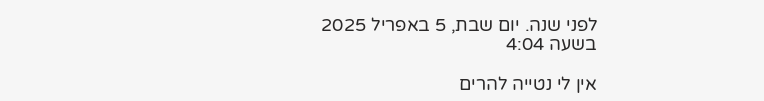לפני שנה. יום שבת, 5 באפריל 2025 בשעה 4:04

אין לי נטייה להרים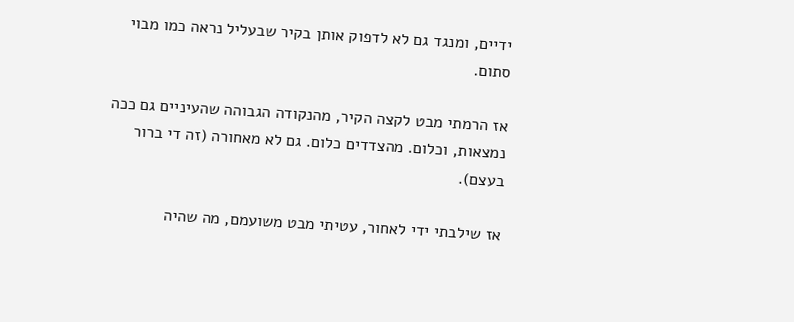ידיים, ומנגד גם לא לדפוק אותן בקיר שבעליל נראה כמו מבוי סתום.

אז הרמתי מבט לקצה הקיר, מהנקודה הגבוהה שהעיניים גם ככה נמצאות, וכלום. מהצדדים כלום. גם לא מאחורה (זה די ברור בעצם).

אז שילבתי ידי לאחור, עטיתי מבט משועמם, מה שהיה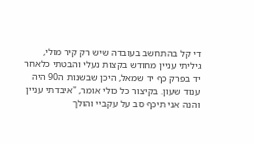די קל בהתחשב בעובדה שיש רק קיר מולי, גיליתי עניין מחודש בקצות נעלי והבטתי כלאחר יד בפרק כף יד שמאל, היכן שבשנות ה90 היה ענוד שעון. בקיצור כל כולי אומר, "איבדתי עניין והנה אני תיכף סב על עקביי והולך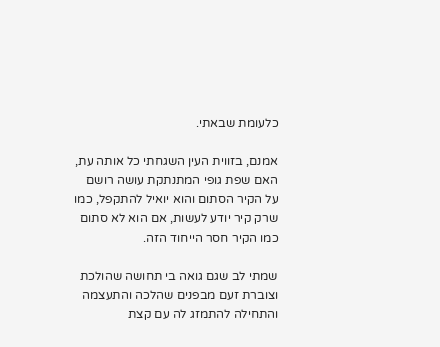כלעומת שבאתי.

אמנם, בזווית העין השגחתי כל אותה עת, האם שפת גופי המתנתקת עושה רושם על הקיר הסתום והוא יואיל להתקפל, כמו שרק קיר יודע לעשות, אם הוא לא סתום כמו הקיר חסר הייחוד הזה.

שמתי לב שגם גואה בי תחושה שהולכת וצוברת זעם מבפנים שהלכה והתעצמה והתחילה להתמזג לה עם קצת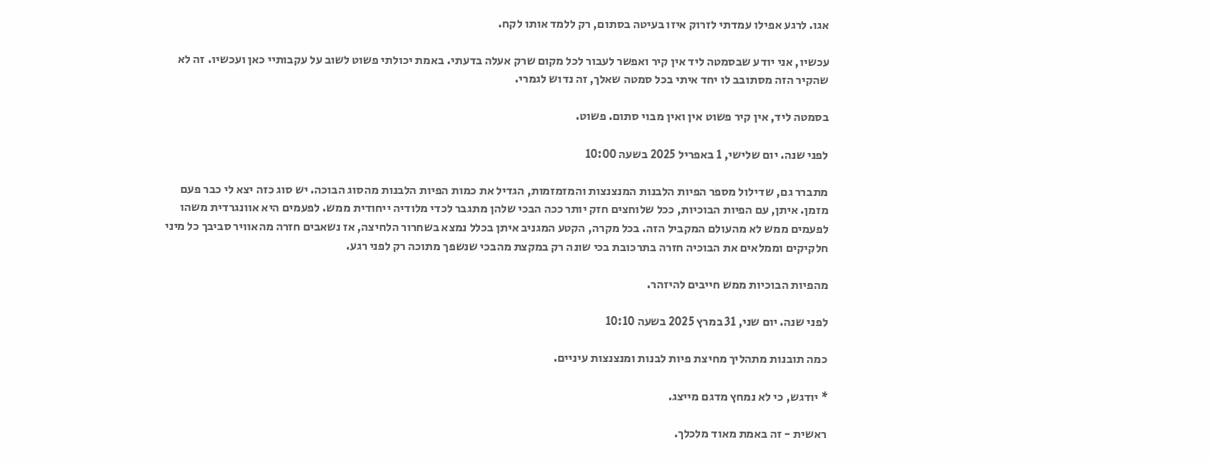אגו. לרגע אפילו עמדתי לזרוק איזו בעיטה בסתום, רק ללמד אותו לקח.

עכשיו, אני יודע שבסמטה ליד אין קיר ואפשר לעבור לכל מקום שרק אעלה בדעתי. באמת יכולתי פשוט לשוב על עקבותיי כאן ועכשיו. זה לא שהקיר הזה מסתובב לו יחד איתי בכל סמטה שאלך, זה נדוש לגמרי.

בסמטה ליד, אין קיר פשוט אין ואין מבוי סתום. פשוט.

לפני שנה. יום שלישי, 1 באפריל 2025 בשעה 10:00

מתברר גם, שדילול מספר הפיות הלבנות המנצנצות והמזמזמות, הגדיל את כמות הפיות הלבנות מהסוג הבוכה. יש סוג כזה יצא לי כבר פעם מזמן. איתן, עם הפיות הבוכיות, ככל שלוחצים חזק יותר ככה הבכי שלהן מתגבר לכדי מלודיה ייחודית ממש. לפעמים היא אוונגרדית משהו לפעמים ממש לא מהעולם המקביל הזה. בכל מקרה, הקטע המגניב איתן בכלל נמצא בשחרור הלחיצה, אז נשאבים חזרה מהאוויר סביבך כל מיני חלקיקים וממלאים את הבוכיה חזרה בתרכובת בכי שונה רק במקצת מהבכי שנשפך מתוכה רק לפני רגע.

מהפיות הבוכיות ממש חייבים להיזהר.

לפני שנה. יום שני, 31 במרץ 2025 בשעה 10:10

כמה תובנות מתהליך מחיצת פיות לבנות ומנצנצות עיניים.

* יודגש, כי לא נמחץ מדגם מייצג.

ראשית - זה באמת מאוד מלכלך.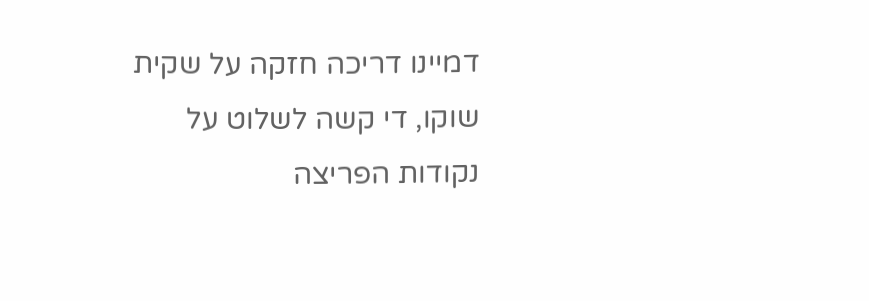דמיינו דריכה חזקה על שקית שוקו, די קשה לשלוט על נקודות הפריצה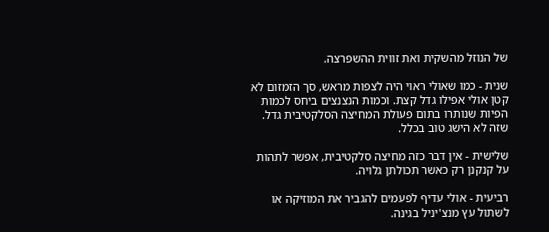של הנוזל מהשקית ואת זווית ההשפרצה.

שנית - כמו שאולי ראוי היה לצפות מראש, סך הזמזום לא קטן אולי אפילו גדל קצת. וכמות הנצנצים ביחס לכמות הפיות שנותרו בתום פעולת המחיצה הסלקטיבית גדל. שזה לא הישג טוב בכלל.

שלישית - אין דבר כזה מחיצה סלקטיבית, אפשר לתהות על קנקנן רק כאשר תכולתן גלויה.

רביעית - אולי עדיף לפעמים להגביר את המוזיקה או לשתול עץ מנצ'יניל בגינה.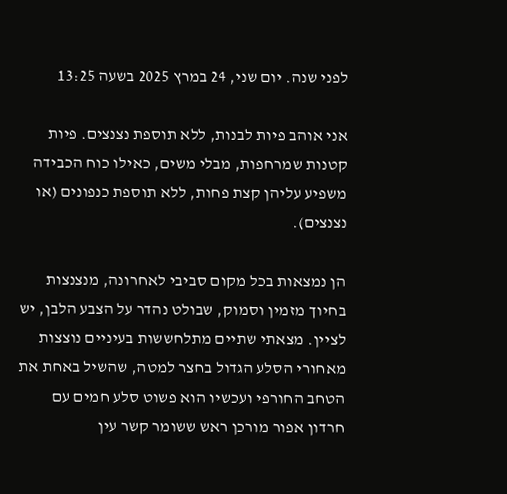לפני שנה. יום שני, 24 במרץ 2025 בשעה 13:25

אני אוהב פיות לבנות, ללא תוספת נצנצים. פיות קטנות שמרחפות, מבלי משים, כאילו כוח הכבידה משפיע עליהן קצת פחות, ללא תוספת כנפונים (או נצנצים).

הן נמצאות בכל מקום סביבי לאחרונה, מנצנצות בחיוך מזמין וסמוק, שבולט נהדר על הצבע הלבן, יש לציין. מצאתי שתיים מתלחששות בעיניים נוצצות מאחורי הסלע הגדול בחצר למטה, שהשיל באחת את הטחב החורפי ועכשיו הוא פשוט סלע חמים עם חרדון אפור מורכן ראש ששומר קשר עין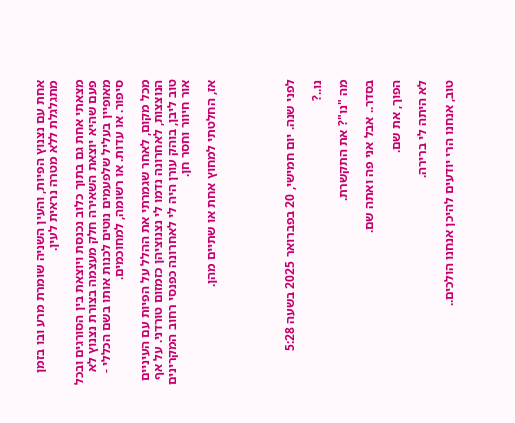אחת עם נצנוץ הפיות, והעין השניה שומרת מרע ובו בזמן מתגלגלת ללא מטרה נראית לעין.

מצאתי אחת גם בתוך כלוב נכנסת ויוצאת בין הסורגים ובכל פעם שהיא יוצאת השאירה חלק מעצמה בצורת נצנוץ לא מאופיין בעליל שלפעמים נוטים לכנות אותו בשם הכללי - סיפור. או עדות. או רשומה, למחוכמים.

מכל מקום, לאחר שגמרתי את ההלל על הפיות עם העיניים הנוצצות, לאחרונה נדמו לי נצנוציהן כזמזום טורדני. על אף טוב ליבן, בוהק עורן היה לי לאחרונה כפנסי רחוב המקרינים אור חיוור וחסר חן.

אז, החלטתי למחוץ אחת או שתיים מהן.





לפני שנה. יום חמישי, 20 בפברואר 2025 בשעה 5:28

נו..?

מה "נו"? את התקשרת.

בסדר.. אבל אני פה ואתה שם.

הפוך, את שם.

לא היתה לי ברירה.

טוב, אנחנו הרי יודעים להיכן אנחנו הולכים..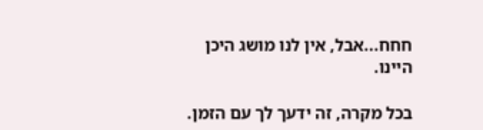חחח...אבל, אין לנו מושג היכן היינו.

בכל מקרה, זה ידעך לך עם הזמן.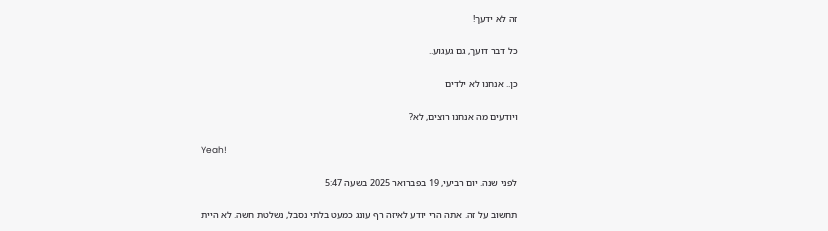זה לא ידעך!

כל דבר דועך, גם געגוע..

כן.. אנחנו לא ילדים

ויודעים מה אנחנו רוצים, לא?

Yeah!

לפני שנה. יום רביעי, 19 בפברואר 2025 בשעה 5:47

תחשוב על זה. אתה הרי יודע לאיזה רף עונג כמעט בלתי נסבל, נשלטת חשה. לא היית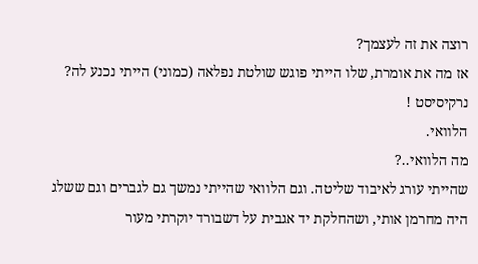רוצה את זה לעצמך?
אז מה את אומרת, שלו הייתי פוגש שולטת נפלאה (כמוני) הייתי נכנע לה?
נרקיסיסט !
הלוואי.
מה הלוואי..?
שהייתי עורג לאיבוד שליטה. וגם הלוואי שהייתי נמשך גם לגברים וגם ששלג היה מחרמן אותי, ושהחלקת יד אגבית על דשבורד יוקרתי מעור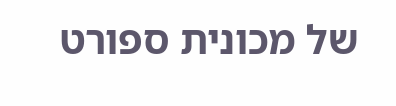של מכונית ספורט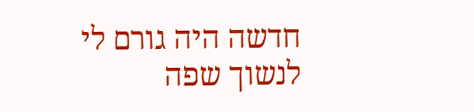חדשה היה גורם לי לנשוך שפה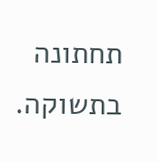תחתונה בתשוקה.